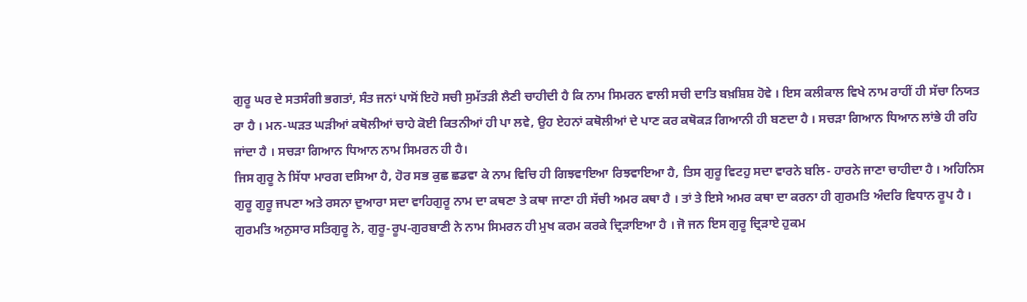ਗੁਰੂ ਘਰ ਦੇ ਸਤਸੰਗੀ ਭਗਤਾਂ, ਸੰਤ ਜਨਾਂ ਪਾਸੋਂ ਇਹੋ ਸਚੀ ਸੁਮੱਤੜੀ ਲੈਣੀ ਚਾਹੀਦੀ ਹੈ ਕਿ ਨਾਮ ਸਿਮਰਨ ਵਾਲੀ ਸਚੀ ਦਾਤਿ ਬਖ਼ਸ਼ਿਸ਼ ਹੋਵੇ । ਇਸ ਕਲੀਕਾਲ ਵਿਖੇ ਨਾਮ ਰਾਹੀਂ ਹੀ ਸੱਚਾ ਨਿਯਤ ਰਾ ਹੈ । ਮਨ-ਘੜਤ ਘੜੀਆਂ ਕਥੋਲੀਆਂ ਚਾਹੇ ਕੋਈ ਕਿਤਨੀਆਂ ਹੀ ਪਾ ਲਵੇ, ਉਹ ਏਹਨਾਂ ਕਥੋਲੀਆਂ ਦੇ ਪਾਣ ਕਰ ਕਥੋਕੜ ਗਿਆਨੀ ਹੀ ਬਣਦਾ ਹੈ । ਸਚੜਾ ਗਿਆਨ ਧਿਆਨ ਲਾਂਭੇ ਹੀ ਰਹਿ ਜਾਂਦਾ ਹੈ । ਸਚੜਾ ਗਿਆਨ ਧਿਆਨ ਨਾਮ ਸਿਮਰਨ ਹੀ ਹੈ।
ਜਿਸ ਗੁਰੂ ਨੇ ਸਿੱਧਾ ਮਾਰਗ ਦਸਿਆ ਹੈ, ਹੋਰ ਸਭ ਕੁਛ ਛਡਵਾ ਕੇ ਨਾਮ ਵਿਚਿ ਹੀ ਗਿਝਵਾਇਆ ਰਿਝਵਾਇਆ ਹੈ, ਤਿਸ ਗੁਰੂ ਵਿਟਹੁ ਸਦਾ ਵਾਰਨੇ ਬਲਿ- ਹਾਰਨੇ ਜਾਣਾ ਚਾਹੀਦਾ ਹੈ । ਅਹਿਨਿਸ ਗੁਰੂ ਗੁਰੂ ਜਪਣਾ ਅਤੇ ਰਸਨਾ ਦੁਆਰਾ ਸਦਾ ਵਾਹਿਗੁਰੂ ਨਾਮ ਦਾ ਕਥਣਾ ਤੇ ਕਥਾ ਜਾਣਾ ਹੀ ਸੱਚੀ ਅਮਰ ਕਥਾ ਹੈ । ਤਾਂ ਤੇ ਇਸੇ ਅਮਰ ਕਥਾ ਦਾ ਕਰਨਾ ਹੀ ਗੁਰਮਤਿ ਅੰਦਰਿ ਵਿਧਾਨ ਰੂਪ ਹੈ । ਗੁਰਮਤਿ ਅਨੁਸਾਰ ਸਤਿਗੁਰੂ ਨੇ, ਗੁਰੂ-ਰੂਪ-ਗੁਰਬਾਣੀ ਨੇ ਨਾਮ ਸਿਮਰਨ ਹੀ ਮੁਖ ਕਰਮ ਕਰਕੇ ਦ੍ਰਿੜਾਇਆ ਹੈ । ਜੋ ਜਨ ਇਸ ਗੁਰੂ ਦ੍ਰਿੜਾਏ ਹੁਕਮ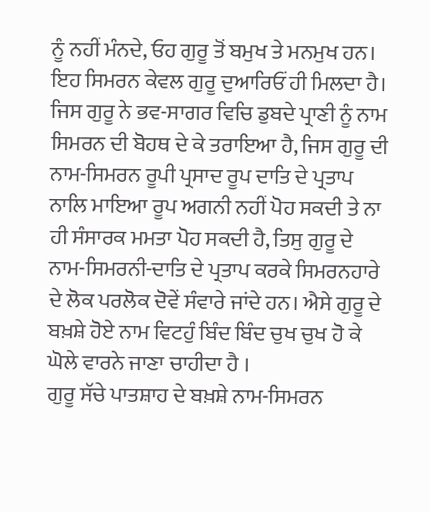ਨੂੰ ਨਹੀਂ ਮੰਨਦੇ, ਓਹ ਗੁਰੂ ਤੋਂ ਬਮੁਖ ਤੇ ਮਨਮੁਖ ਹਨ। ਇਹ ਸਿਮਰਨ ਕੇਵਲ ਗੁਰੂ ਦੁਆਰਿਓਂ ਹੀ ਮਿਲਦਾ ਹੈ।
ਜਿਸ ਗੁਰੂ ਨੇ ਭਵ-ਸਾਗਰ ਵਿਚਿ ਡੁਬਦੇ ਪ੍ਰਾਣੀ ਨੂੰ ਨਾਮ ਸਿਮਰਨ ਦੀ ਬੋਹਥ ਦੇ ਕੇ ਤਰਾਇਆ ਹੈ, ਜਿਸ ਗੁਰੂ ਦੀ ਨਾਮ-ਸਿਮਰਨ ਰੂਪੀ ਪ੍ਰਸਾਦ ਰੂਪ ਦਾਤਿ ਦੇ ਪ੍ਰਤਾਪ ਨਾਲਿ ਮਾਇਆ ਰੂਪ ਅਗਨੀ ਨਹੀਂ ਪੋਹ ਸਕਦੀ ਤੇ ਨਾ ਹੀ ਸੰਸਾਰਕ ਮਮਤਾ ਪੋਹ ਸਕਦੀ ਹੈ, ਤਿਸੁ ਗੁਰੂ ਦੇ ਨਾਮ-ਸਿਮਰਨੀ-ਦਾਤਿ ਦੇ ਪ੍ਰਤਾਪ ਕਰਕੇ ਸਿਮਰਨਹਾਰੇ ਦੇ ਲੋਕ ਪਰਲੋਕ ਦੋਵੇਂ ਸੰਵਾਰੇ ਜਾਂਦੇ ਹਨ। ਐਸੇ ਗੁਰੂ ਦੇ ਬਖ਼ਸ਼ੇ ਹੋਏ ਨਾਮ ਵਿਟਹੁੰ ਬਿੰਦ ਬਿੰਦ ਚੁਖ ਚੁਖ ਹੋ ਕੇ ਘੋਲੇ ਵਾਰਨੇ ਜਾਣਾ ਚਾਹੀਦਾ ਹੈ ।
ਗੁਰੂ ਸੱਚੇ ਪਾਤਸ਼ਾਹ ਦੇ ਬਖ਼ਸ਼ੇ ਨਾਮ-ਸਿਮਰਨ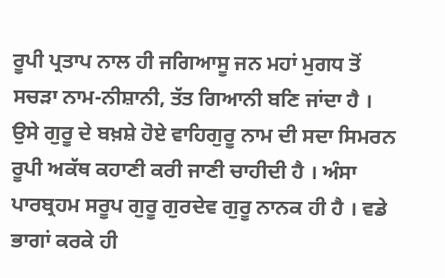ਰੂਪੀ ਪ੍ਰਤਾਪ ਨਾਲ ਹੀ ਜਗਿਆਸੂ ਜਨ ਮਹਾਂ ਮੁਗਧ ਤੋਂ ਸਚੜਾ ਨਾਮ-ਨੀਸ਼ਾਨੀ, ਤੱਤ ਗਿਆਨੀ ਬਣਿ ਜਾਂਦਾ ਹੈ । ਉਸੇ ਗੁਰੂ ਦੇ ਬਖ਼ਸ਼ੇ ਹੋਏ ਵਾਹਿਗੁਰੂ ਨਾਮ ਦੀ ਸਦਾ ਸਿਮਰਨ ਰੂਪੀ ਅਕੱਥ ਕਹਾਣੀ ਕਰੀ ਜਾਣੀ ਚਾਹੀਦੀ ਹੈ । ਅੰਸਾ ਪਾਰਬ੍ਰਹਮ ਸਰੂਪ ਗੁਰੂ ਗੁਰਦੇਵ ਗੁਰੂ ਨਾਨਕ ਹੀ ਹੈ । ਵਡੇ ਭਾਗਾਂ ਕਰਕੇ ਹੀ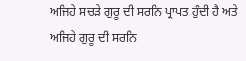ਅਜਿਹੇ ਸਚੜੇ ਗੁਰੂ ਦੀ ਸਰਨਿ ਪ੍ਰਾਪਤ ਹੁੰਦੀ ਹੈ ਅਤੇ ਅਜਿਹੇ ਗੁਰੂ ਦੀ ਸਰਨਿ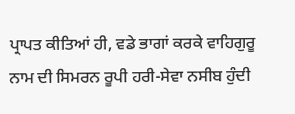ਪ੍ਰਾਪਤ ਕੀਤਿਆਂ ਹੀ, ਵਡੇ ਭਾਗਾਂ ਕਰਕੇ ਵਾਹਿਗੁਰੂ ਨਾਮ ਦੀ ਸਿਮਰਨ ਰੂਪੀ ਹਰੀ-ਸੇਵਾ ਨਸੀਬ ਹੁੰਦੀ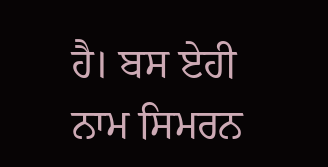ਹੈ। ਬਸ ਏਹੀ ਨਾਮ ਸਿਮਰਨ